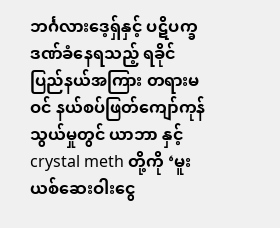ဘင်္ဂလားဒေ့ရှ်နှင့် ပဋိပက္ခဒဏ်ခံနေရသည့် ရခိုင်ပြည်နယ်အကြား တရားမဝင် နယ်စပ်ဖြတ်ကျော်ကုန်သွယ်မှုတွင် ယာဘာ နှင့် crystal meth တို့ကို ‘မူးယစ်ဆေးဝါးငွေ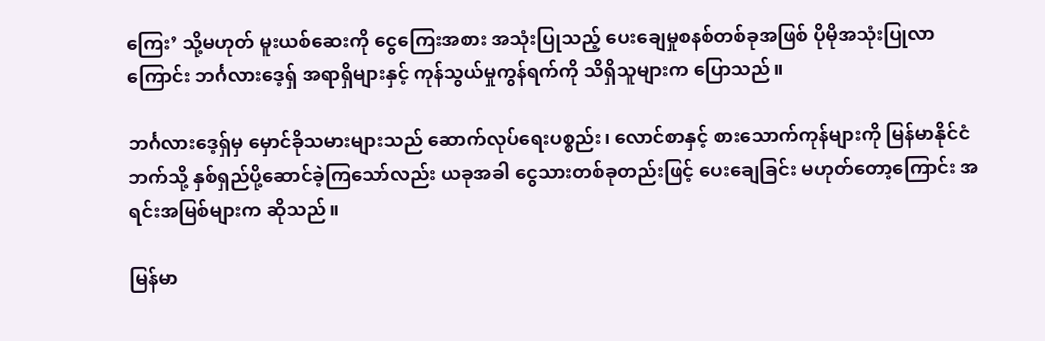ကြေး’ သို့မဟုတ် မူးယစ်ဆေးကို ငွေကြေးအစား အသုံးပြုသည့် ပေးချေမှုစနစ်တစ်ခုအဖြစ် ပိုမိုအသုံးပြုလာကြောင်း ဘင်္ဂလားဒေ့ရှ် အရာရှိများနှင့် ကုန်သွယ်မှုကွန်ရက်ကို သိရှိသူများက ပြောသည်။

ဘင်္ဂလားဒေ့ရှ်မှ မှောင်ခိုသမားများသည် ဆောက်လုပ်ရေးပစ္စည်း၊ လောင်စာနှင့် စားသောက်ကုန်များကို မြန်မာနိုင်ငံဘက်သို့ နှစ်ရှည်ပို့ဆောင်ခဲ့ကြသော်လည်း ယခုအခါ ငွေသားတစ်ခုတည်းဖြင့် ပေးချေခြင်း မဟုတ်တော့ကြောင်း အရင်းအမြစ်များက ဆိုသည်။

မြန်မာ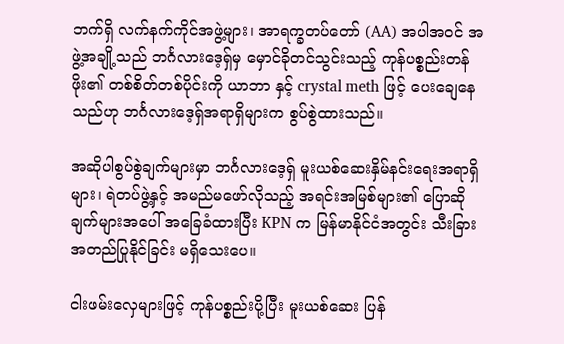ဘက်ရှိ လက်နက်ကိုင်အဖွဲ့များ၊ အာရက္ခတပ်တော် (AA) အပါအဝင် အဖွဲ့အချို့သည် ဘင်္ဂလားဒေ့ရှ်မှ မှောင်ခိုတင်သွင်းသည့် ကုန်ပစ္စည်းတန်ဖိုး၏ တစ်စိတ်တစ်ပိုင်းကို ယာဘာ နှင့် crystal meth ဖြင့် ပေးချေနေသည်ဟု ဘင်္ဂလားဒေ့ရှ်အရာရှိများက စွပ်စွဲထားသည်။

အဆိုပါစွပ်စွဲချက်များမှာ ဘင်္ဂလားဒေ့ရှ် မူးယစ်ဆေးနှိမ်နင်းရေးအရာရှိများ၊ ရဲတပ်ဖွဲ့နှင့် အမည်မဖော်လိုသည့် အရင်းအမြစ်များ၏ ပြောဆိုချက်များအပေါ် အခြေခံထားပြီး KPN က မြန်မာနိုင်ငံအတွင်း သီးခြားအတည်ပြုနိုင်ခြင်း မရှိသေးပေ။

ငါးဖမ်းလှေများဖြင့် ကုန်ပစ္စည်းပို့ပြီး မူးယစ်ဆေး ပြန်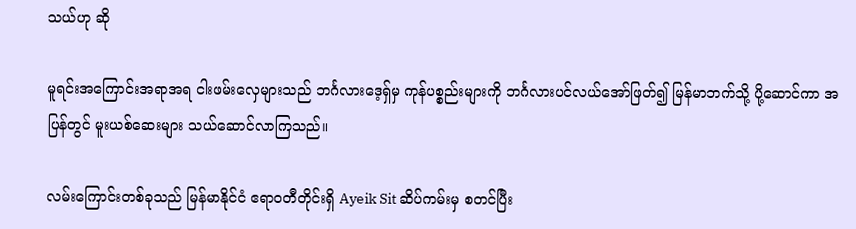သယ်ဟု ဆို

မူရင်းအကြောင်းအရာအရ ငါးဖမ်းလှေများသည် ဘင်္ဂလားဒေ့ရှ်မှ ကုန်ပစ္စည်းများကို ဘင်္ဂလားပင်လယ်အော်ဖြတ်၍ မြန်မာဘက်သို့ ပို့ဆောင်ကာ အပြန်တွင် မူးယစ်ဆေးများ သယ်ဆောင်လာကြသည်။

လမ်းကြောင်းတစ်ခုသည် မြန်မာနိုင်ငံ ဧရာဝတီတိုင်းရှိ Ayeik Sit ဆိပ်ကမ်းမှ စတင်ပြီး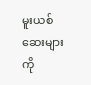မူးယစ်ဆေးများကို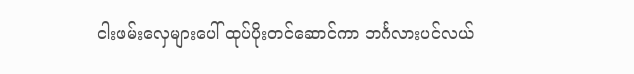ငါးဖမ်းလှေများပေါ် ထုပ်ပိုးတင်ဆောင်ကာ ဘင်္ဂလားပင်လယ်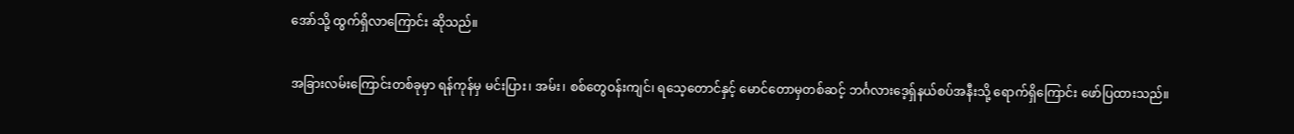အော်သို့ ထွက်ရှိလာကြောင်း ဆိုသည်။

အခြားလမ်းကြောင်းတစ်ခုမှာ ရန်ကုန်မှ မင်းပြား၊ အမ်း၊ စစ်တွေဝန်းကျင်၊ ရသေ့တောင်နှင့် မောင်တောမှတစ်ဆင့် ဘင်္ဂလားဒေ့ရှ်နယ်စပ်အနီးသို့ ရောက်ရှိကြောင်း ဖော်ပြထားသည်။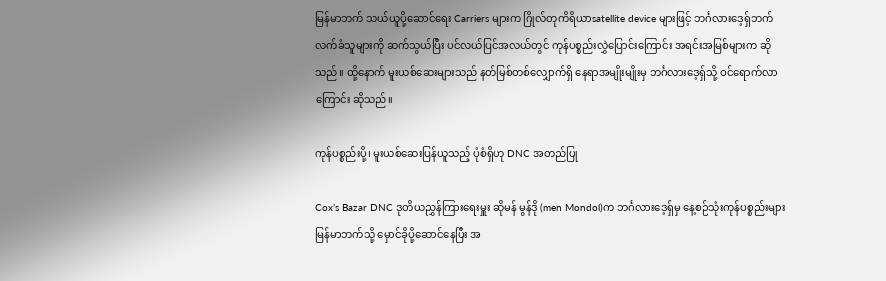မြန်မာဘက် သယ်ယူပို့ဆောင်ရေး Carriers များက ဂြိုလ်တုကိရိယာsatellite device များဖြင့် ဘင်္ဂလားဒေ့ရှ်ဘက် လက်ခံသူများကို ဆက်သွယ်ပြီး ပင်လယ်ပြင်အလယ်တွင် ကုန်ပစ္စည်းလွှဲပြောင်းကြောင်း အရင်းအမြစ်များက ဆိုသည်။ ထို့နောက် မူးယစ်ဆေးများသည် နတ်မြစ်တစ်လျှောက်ရှိ နေရာအမျိုးမျိုးမှ ဘင်္ဂလားဒေ့ရှ်သို့ ဝင်ရောက်လာကြောင်း ဆိုသည်။

ကုန်ပစ္စည်းပို့၊ မူးယစ်ဆေးပြန်ယူသည့် ပုံစံရှိဟု DNC အတည်ပြု

Cox’s Bazar DNC ဒုတိယညွှန်ကြားရေးမှူး ဆိုမန် မွန်ဒို (men Mondol)က ဘင်္ဂလားဒေ့ရှ်မှ နေ့စဉ်သုံးကုန်ပစ္စည်းများ မြန်မာဘက်သို့ မှောင်ခိုပို့ဆောင်နေပြီး အ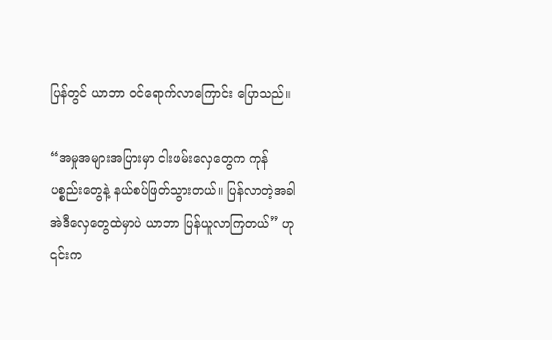ပြန်တွင် ယာဘာ ဝင်ရောက်လာကြောင်း ပြောသည်။

“အမှုအများအပြားမှာ ငါးဖမ်းလှေတွေက ကုန်ပစ္စည်းတွေနဲ့ နယ်စပ်ဖြတ်သွားတယ်။ ပြန်လာတဲ့အခါ အဲဒီလှေတွေထဲမှာပဲ ယာဘာ ပြန်ယူလာကြတယ်” ဟု ၎င်းက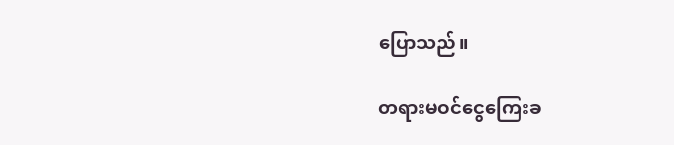ပြောသည်။

တရားမဝင်ငွေကြေးခ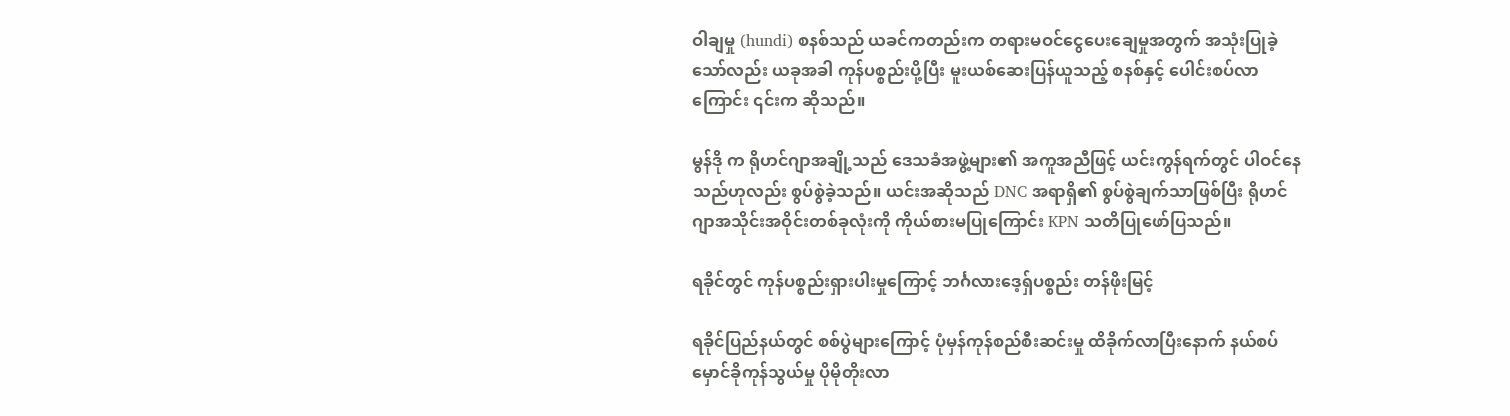ဝါချမှု (hundi) စနစ်သည် ယခင်ကတည်းက တရားမဝင်ငွေပေးချေမှုအတွက် အသုံးပြုခဲ့သော်လည်း ယခုအခါ ကုန်ပစ္စည်းပို့ပြီး မူးယစ်ဆေးပြန်ယူသည့် စနစ်နှင့် ပေါင်းစပ်လာကြောင်း ၎င်းက ဆိုသည်။

မွန်ဒို က ရိုဟင်ဂျာအချို့သည် ဒေသခံအဖွဲ့များ၏ အကူအညီဖြင့် ယင်းကွန်ရက်တွင် ပါဝင်နေသည်ဟုလည်း စွပ်စွဲခဲ့သည်။ ယင်းအဆိုသည် DNC အရာရှိ၏ စွပ်စွဲချက်သာဖြစ်ပြီး ရိုဟင်ဂျာအသိုင်းအဝိုင်းတစ်ခုလုံးကို ကိုယ်စားမပြုကြောင်း KPN သတိပြုဖော်ပြသည်။

ရခိုင်တွင် ကုန်ပစ္စည်းရှားပါးမှုကြောင့် ဘင်္ဂလားဒေ့ရှ်ပစ္စည်း တန်ဖိုးမြင့်

ရခိုင်ပြည်နယ်တွင် စစ်ပွဲများကြောင့် ပုံမှန်ကုန်စည်စီးဆင်းမှု ထိခိုက်လာပြီးနောက် နယ်စပ်မှောင်ခိုကုန်သွယ်မှု ပိုမိုတိုးလာ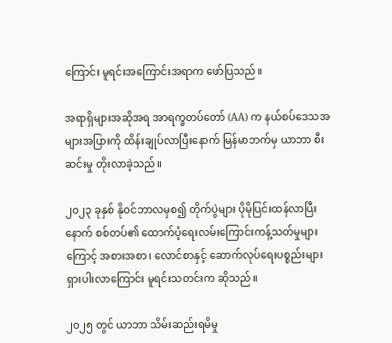ကြောင်း မူရင်းအကြောင်းအရာက ဖော်ပြသည်။

အရာရှိများအဆိုအရ အာရက္ခတပ်တော် (AA) က နယ်စပ်ဒေသအများအပြားကို ထိန်းချုပ်လာပြီးနောက် မြန်မာဘက်မှ ယာဘာ စီးဆင်းမှု တိုးလာခဲ့သည်။

၂၀၂၃ ခုနှစ် နိုဝင်ဘာလမှစ၍ တိုက်ပွဲများ ပိုမိုပြင်းထန်လာပြီးနောက် စစ်တပ်၏ ထောက်ပံ့ရေးလမ်းကြောင်းကန့်သတ်မှုများကြောင့် အစားအစာ၊ လောင်စာနှင့် ဆောက်လုပ်ရေးပစ္စည်းများ ရှားပါးလာကြောင်း မူရင်းသတင်းက ဆိုသည်။

၂၀၂၅ တွင် ယာဘာ သိမ်းဆည်းရမိမှု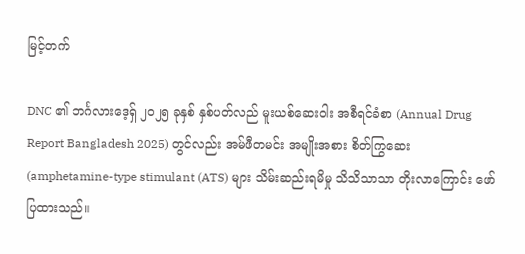မြင့်တက်

DNC ၏ ဘင်္ဂလားဒေ့ရှ် ၂၀၂၅ ခုနှစ် နှစ်ပတ်လည် မူးယစ်ဆေးဝါး အစီရင်ခံစာ (Annual Drug Report Bangladesh 2025) တွင်လည်း အမ်ဖီတမင်း အမျိုးအစား စိတ်ကြွဆေး (amphetamine-type stimulant (ATS) များ သိမ်းဆည်းရမိမှု သိသိသာသာ တိုးလာကြောင်း ဖော်ပြထားသည်။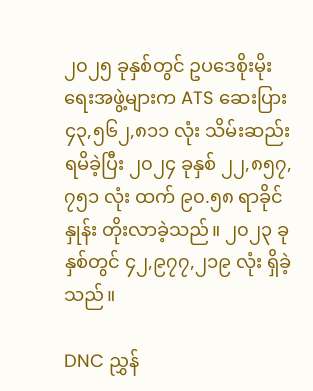၂၀၂၅ ခုနှစ်တွင် ဥပဒေစိုးမိုးရေးအဖွဲ့များက ATS ဆေးပြား ၄၃,၅၆၂,၈၁၁ လုံး သိမ်းဆည်းရမိခဲ့ပြီး ၂၀၂၄ ခုနှစ် ၂၂,၈၅၇,၇၅၁ လုံး ထက် ၉၀.၅၈ ရာခိုင်နှုန်း တိုးလာခဲ့သည်။ ၂၀၂၃ ခုနှစ်တွင် ၄၂,၉၇၇,၂၁၉ လုံး ရှိခဲ့သည်။

DNC ညွှန်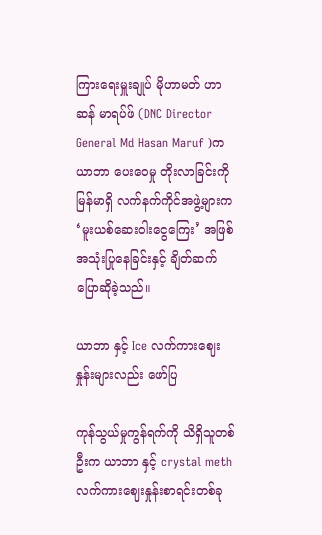ကြားရေးမှူးချုပ် မိုဟာမတ် ဟာဆန် မာရပ်ဖ် (DNC Director General Md Hasan Maruf )က ယာဘာ ပေးဝေမှု တိုးလာခြင်းကို မြန်မာရှိ လက်နက်ကိုင်အဖွဲ့များက ‘မူးယစ်ဆေးဝါးငွေကြေး’ အဖြစ် အသုံးပြုနေခြင်းနှင့် ချိတ်ဆက်ပြောဆိုခဲ့သည်။

ယာဘာ နှင့် Ice လက်ကားဈေးနှုန်းများလည်း ဖော်ပြ

ကုန်သွယ်မှုကွန်ရက်ကို သိရှိသူတစ်ဦးက ယာဘာ နှင့် crystal meth လက်ကားဈေးနှုန်းစာရင်းတစ်ခု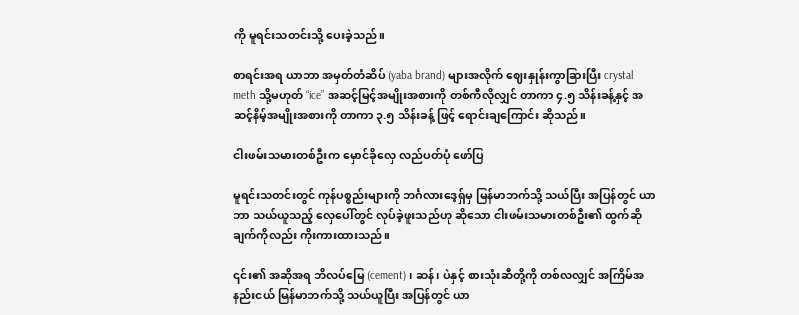ကို မူရင်းသတင်းသို့ ပေးခဲ့သည်။

စာရင်းအရ ယာဘာ အမှတ်တံဆိပ် (yaba brand) များအလိုက် ဈေးနှုန်းကွာခြားပြီး crystal meth သို့မဟုတ် “ice” အဆင့်မြင့်အမျိုးအစားကို တစ်ကီလိုလျှင် တာကာ ၄.၅ သိန်းခန့်နှင့် အဆင့်နိမ့်အမျိုးအစားကို တာကာ ၃.၅ သိန်းခန့် ဖြင့် ရောင်းချကြောင်း ဆိုသည်။

ငါးဖမ်းသမားတစ်ဦးက မှောင်ခိုလှေ လည်ပတ်ပုံ ဖော်ပြ

မူရင်းသတင်းတွင် ကုန်ပစ္စည်းများကို ဘင်္ဂလားဒေ့ရှ်မှ မြန်မာဘက်သို့ သယ်ပြီး အပြန်တွင် ယာဘာ သယ်ယူသည့် လှေပေါ်တွင် လုပ်ခဲ့ဖူးသည်ဟု ဆိုသော ငါးဖမ်းသမားတစ်ဦး၏ ထွက်ဆိုချက်ကိုလည်း ကိုးကားထားသည်။

၎င်း၏ အဆိုအရ ဘိလပ်မြေ (cement) ၊ ဆန်၊ ပဲနှင့် စားသုံးဆီတို့ကို တစ်လလျှင် အကြိမ်အနည်းငယ် မြန်မာဘက်သို့ သယ်ယူပြီး အပြန်တွင် ယာ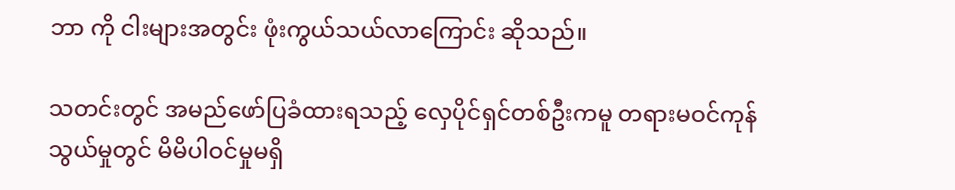ဘာ ကို ငါးများအတွင်း ဖုံးကွယ်သယ်လာကြောင်း ဆိုသည်။

သတင်းတွင် အမည်ဖော်ပြခံထားရသည့် လှေပိုင်ရှင်တစ်ဦးကမူ တရားမဝင်ကုန်သွယ်မှုတွင် မိမိပါဝင်မှုမရှိ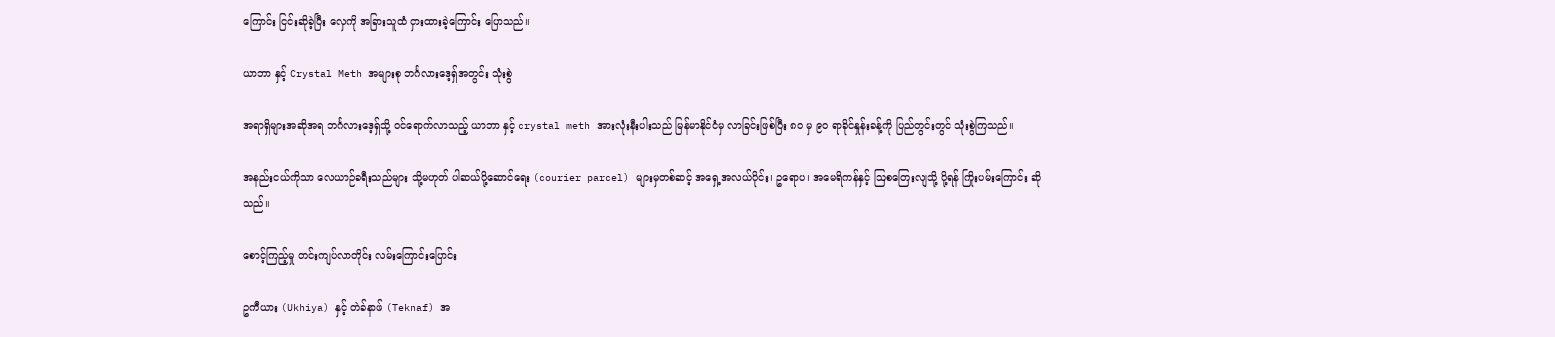ကြောင်း ငြင်းဆိုခဲ့ပြီး လှေကို အခြားသူထံ ငှားထားခဲ့ကြောင်း ပြောသည်။

ယာဘာ နှင့် Crystal Meth အများစု ဘင်္ဂလားဒေ့ရှ်အတွင်း သုံးစွဲ

အရာရှိများအဆိုအရ ဘင်္ဂလားဒေ့ရှ်သို့ ဝင်ရောက်လာသည့် ယာဘာ နှင့် crystal meth အားလုံးနီးပါးသည် မြန်မာနိုင်ငံမှ လာခြင်းဖြစ်ပြီး ၈၀ မှ ၉၀ ရာခိုင်နှုန်းခန့်ကို ပြည်တွင်းတွင် သုံးစွဲကြသည်။

အနည်းငယ်ကိုသာ လေယာဉ်ခရီးသည်များ သို့မဟုတ် ပါဆယ်ပို့ဆောင်ရေး (courier parcel) များမှတစ်ဆင့် အရှေ့အလယ်ပိုင်း၊ ဥရောပ၊ အမေရိကန်နှင့် ဩစတြေးလျသို့ ပို့ရန် ကြိုးပမ်းကြောင်း ဆိုသည်။

စောင့်ကြည့်မှု တင်းကျပ်လာတိုင်း လမ်းကြောင်းပြောင်း

ဥကီယား (Ukhiya) နှင့် တဲခ်နာဖ် (Teknaf) အ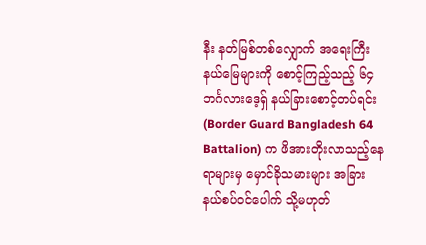နီး နတ်မြစ်တစ်လျှောက် အရေးကြီးနယ်မြေများကို စောင့်ကြည့်သည့် ၆၄ ဘင်္ဂလားဒေ့ရှ် နယ်ခြားစောင့်တပ်ရင်း (Border Guard Bangladesh 64 Battalion) က ဖိအားတိုးလာသည့်နေရာများမှ မှောင်ခိုသမားများ အခြားနယ်စပ်ဝင်ပေါက် သို့မဟုတ်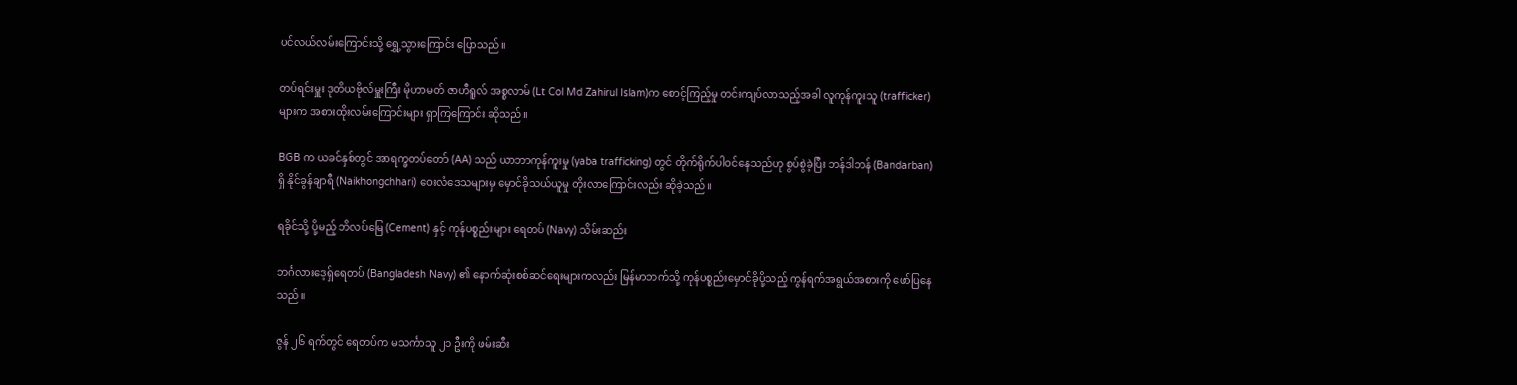ပင်လယ်လမ်းကြောင်းသို့ ရွှေ့သွားကြောင်း ပြောသည်။

တပ်ရင်းမှူး ဒုတိယဗိုလ်မှူးကြီး မိုဟာမတ် ဇာဟီရူလ် အစ္စလာမ် (Lt Col Md Zahirul Islam)က စောင့်ကြည့်မှု တင်းကျပ်လာသည့်အခါ လူကုန်ကူးသူ (trafficker) များက အစားထိုးလမ်းကြောင်းများ ရှာကြကြောင်း ဆိုသည်။

BGB က ယခင်နှစ်တွင် အာရက္ခတပ်တော် (AA) သည် ယာဘာကုန်ကူးမှု (yaba trafficking) တွင် တိုက်ရိုက်ပါဝင်နေသည်ဟု စွပ်စွဲခဲ့ပြီး ဘန်ဒါဘန် (Bandarban) ရှိ နိုင်ခွန်ချာရီ (Naikhongchhari) ဝေးလံဒေသများမှ မှောင်ခိုသယ်ယူမှု တိုးလာကြောင်းလည်း ဆိုခဲ့သည်။

ရခိုင်သို့ ပို့မည့် ဘိလပ်မြေ (Cement) နှင့် ကုန်ပစ္စည်းများ ရေတပ် (Navy) သိမ်းဆည်း

ဘင်္ဂလားဒေ့ရှ်ရေတပ် (Bangladesh Navy) ၏ နောက်ဆုံးစစ်ဆင်ရေးများကလည်း မြန်မာဘက်သို့ ကုန်ပစ္စည်းမှောင်ခိုပို့သည့် ကွန်ရက်အရွယ်အစားကို ဖော်ပြနေသည်။

ဇွန် ၂၆ ရက်တွင် ရေတပ်က မသင်္ကာသူ ၂၁ ဦးကို ဖမ်းဆီး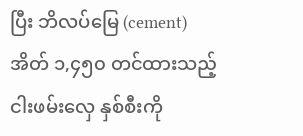ပြီး ဘိလပ်မြေ (cement) အိတ် ၁,၄၅၀ တင်ထားသည့် ငါးဖမ်းလှေ နှစ်စီးကို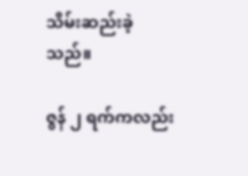သိမ်းဆည်းခဲ့သည်။

ဇွန် ၂ ရက်ကလည်း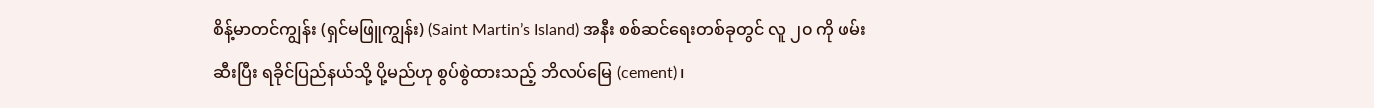စိန့်မာတင်ကျွန်း (ရှင်မဖြူကျွန်း) (Saint Martin’s Island) အနီး စစ်ဆင်ရေးတစ်ခုတွင် လူ ၂၀ ကို ဖမ်းဆီးပြီး ရခိုင်ပြည်နယ်သို့ ပို့မည်ဟု စွပ်စွဲထားသည့် ဘိလပ်မြေ (cement)၊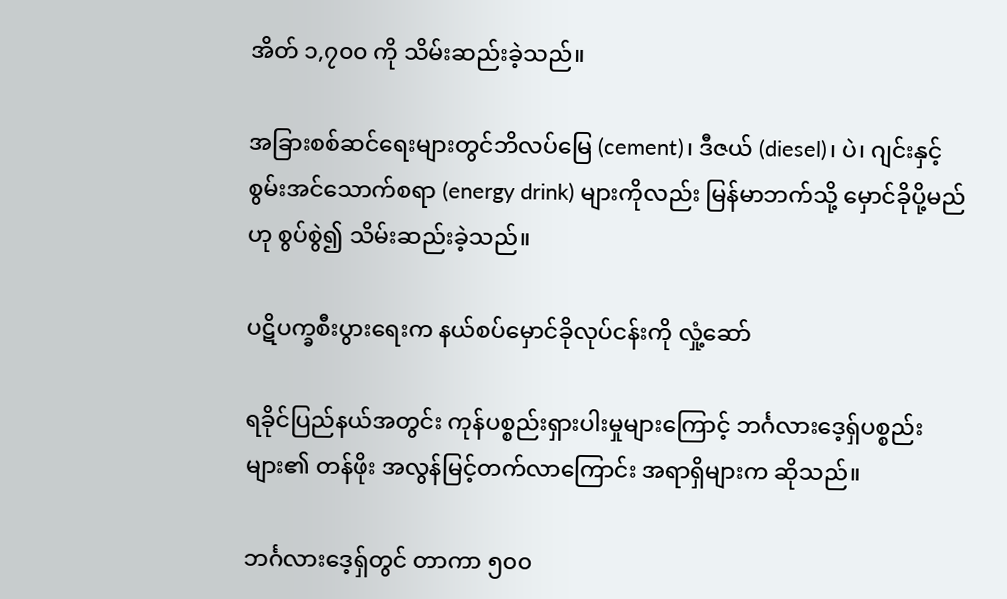အိတ် ၁,၇၀၀ ကို သိမ်းဆည်းခဲ့သည်။

အခြားစစ်ဆင်ရေးများတွင်ဘိလပ်မြေ (cement)၊ ဒီဇယ် (diesel)၊ ပဲ၊ ဂျင်းနှင့် စွမ်းအင်သောက်စရာ (energy drink) များကိုလည်း မြန်မာဘက်သို့ မှောင်ခိုပို့မည်ဟု စွပ်စွဲ၍ သိမ်းဆည်းခဲ့သည်။

ပဋိပက္ခစီးပွားရေးက နယ်စပ်မှောင်ခိုလုပ်ငန်းကို လှုံ့ဆော်

ရခိုင်ပြည်နယ်အတွင်း ကုန်ပစ္စည်းရှားပါးမှုများကြောင့် ဘင်္ဂလားဒေ့ရှ်ပစ္စည်းများ၏ တန်ဖိုး အလွန်မြင့်တက်လာကြောင်း အရာရှိများက ဆိုသည်။

ဘင်္ဂလားဒေ့ရှ်တွင် တာကာ ၅၀၀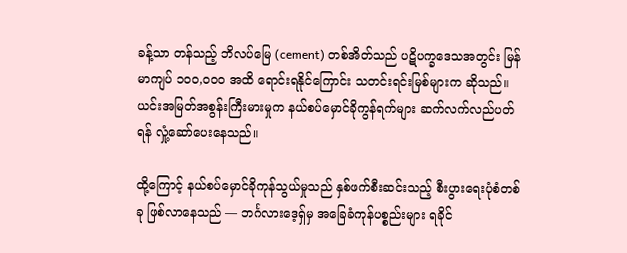ခန့်သာ တန်သည့် ဘိလပ်မြေ (cement) တစ်အိတ်သည် ပဋိပက္ခဒေသအတွင်း မြန်မာကျပ် ၁၀၀,၀၀၀ အထိ ရောင်းရနိုင်ကြောင်း သတင်းရင်းမြစ်များက ဆိုသည်။ ယင်းအမြတ်အစွန်းကြီးမားမှုက နယ်စပ်မှောင်ခိုကွန်ရက်များ ဆက်လက်လည်ပတ်ရန် လှုံ့ဆော်ပေးနေသည်။

ထို့ကြောင့် နယ်စပ်မှောင်ခိုကုန်သွယ်မှုသည် နှစ်ဖက်စီးဆင်းသည့် စီးပွားရေးပုံစံတစ်ခု ဖြစ်လာနေသည် — ဘင်္ဂလားဒေ့ရှ်မှ အခြေခံကုန်ပစ္စည်းများ ရခိုင်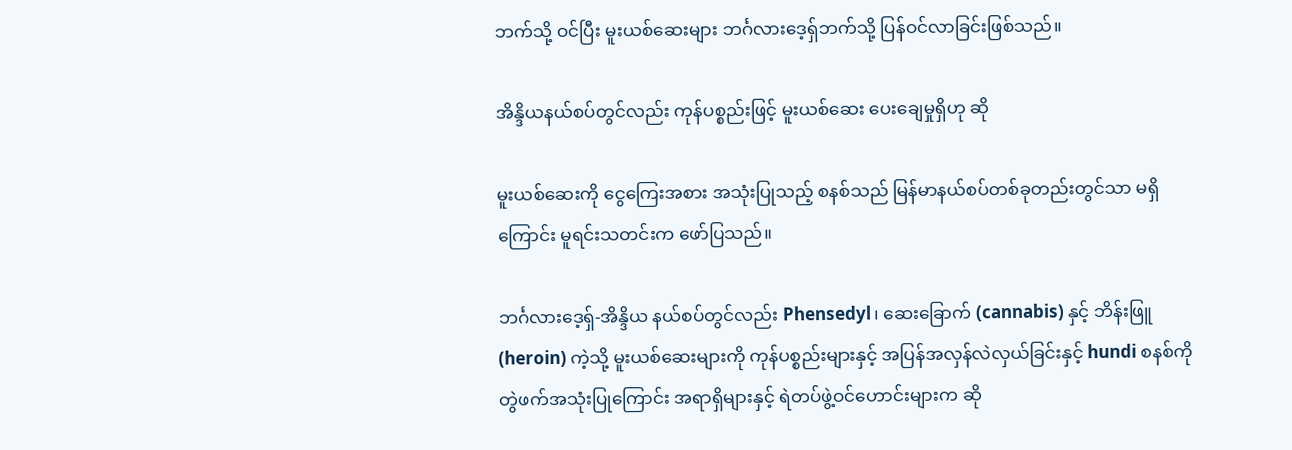ဘက်သို့ ဝင်ပြီး မူးယစ်ဆေးများ ဘင်္ဂလားဒေ့ရှ်ဘက်သို့ ပြန်ဝင်လာခြင်းဖြစ်သည်။

အိန္ဒိယနယ်စပ်တွင်လည်း ကုန်ပစ္စည်းဖြင့် မူးယစ်ဆေး ပေးချေမှုရှိဟု ဆို

မူးယစ်ဆေးကို ငွေကြေးအစား အသုံးပြုသည့် စနစ်သည် မြန်မာနယ်စပ်တစ်ခုတည်းတွင်သာ မရှိကြောင်း မူရင်းသတင်းက ဖော်ပြသည်။

ဘင်္ဂလားဒေ့ရှ်-အိန္ဒိယ နယ်စပ်တွင်လည်း Phensedyl၊ ဆေးခြောက် (cannabis) နှင့် ဘိန်းဖြူ (heroin) ကဲ့သို့ မူးယစ်ဆေးများကို ကုန်ပစ္စည်းများနှင့် အပြန်အလှန်လဲလှယ်ခြင်းနှင့် hundi စနစ်ကို တွဲဖက်အသုံးပြုကြောင်း အရာရှိများနှင့် ရဲတပ်ဖွဲ့ဝင်ဟောင်းများက ဆို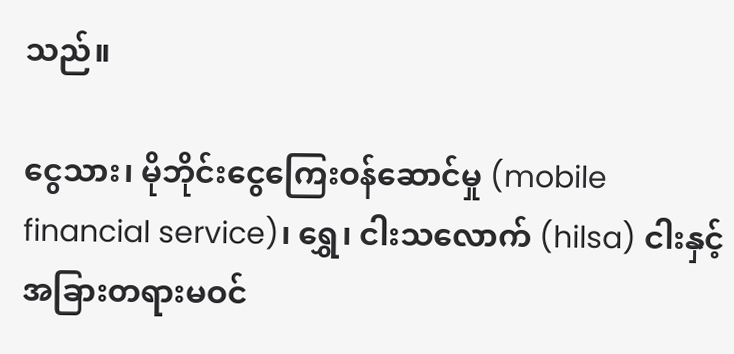သည်။

ငွေသား၊ မိုဘိုင်းငွေကြေးဝန်ဆောင်မှု (mobile financial service)၊ ရွှေ၊ ငါးသလောက် (hilsa) ငါးနှင့် အခြားတရားမဝင်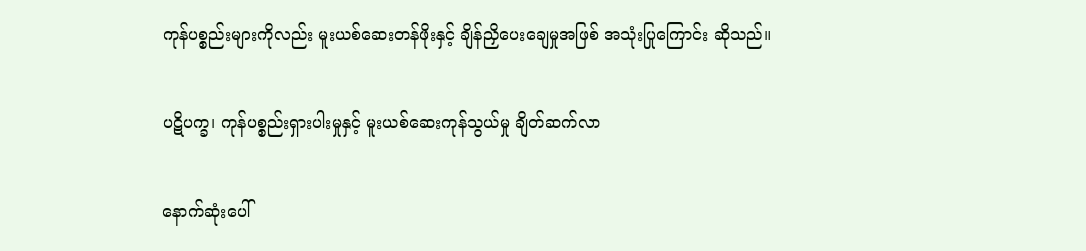ကုန်ပစ္စည်းများကိုလည်း မူးယစ်ဆေးတန်ဖိုးနှင့် ချိန်ညှိပေးချေမှုအဖြစ် အသုံးပြုကြောင်း ဆိုသည်။

ပဋိပက္ခ၊ ကုန်ပစ္စည်းရှားပါးမှုနှင့် မူးယစ်ဆေးကုန်သွယ်မှု ချိတ်ဆက်လာ

နောက်ဆုံးပေါ်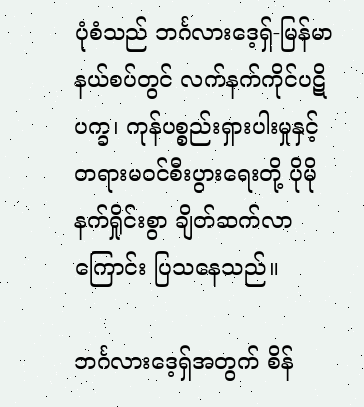ပုံစံသည် ဘင်္ဂလားဒေ့ရှ်-မြန်မာနယ်စပ်တွင် လက်နက်ကိုင်ပဋိပက္ခ၊ ကုန်ပစ္စည်းရှားပါးမှုနှင့် တရားမဝင်စီးပွားရေးတို့ ပိုမိုနက်ရှိုင်းစွာ ချိတ်ဆက်လာကြောင်း ပြသနေသည်။

ဘင်္ဂလားဒေ့ရှ်အတွက် စိန်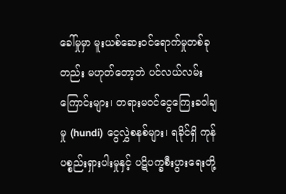ခေါ်မှုမှာ မူးယစ်ဆေးဝင်ရောက်မှုတစ်ခုတည်း မဟုတ်တော့ဘဲ ပင်လယ်လမ်းကြောင်းများ၊ တရားမဝင်ငွေကြေးခဝါချမှု (hundi) ငွေလွှဲစနစ်များ၊ ရခိုင်ရှိ ကုန်ပစ္စည်းရှားပါးမှုနှင့် ပဋိပက္ခစီးပွားရေးတို့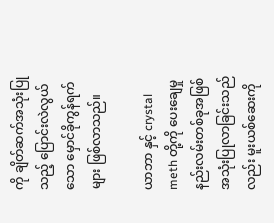ကို ချိတ်ဆက်အသုံးပြုသည့် ပြောင်းလဲလွယ်သော မှောင်ခိုကွန်ရက်များ ဖြစ်လာသည်။

ယာဘာ နှင့် crystal meth တို့ကို ပေးချေမှုနည်းလမ်းတစ်ခုအဖြစ် အသုံးပြုလာခြင်းသည်လည်း မူးယစ်ဆေးကို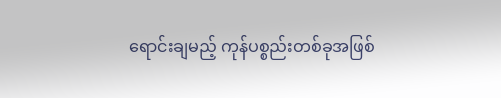ရောင်းချမည့် ကုန်ပစ္စည်းတစ်ခုအဖြစ်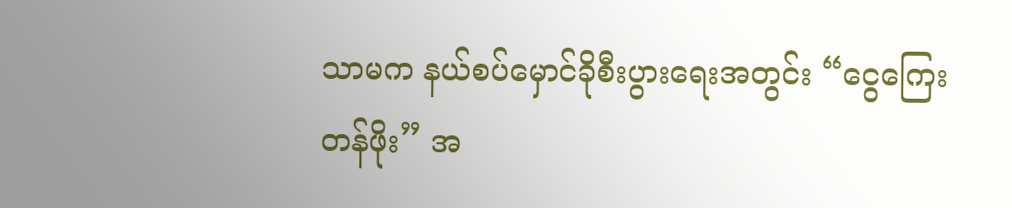သာမက နယ်စပ်မှောင်ခိုစီးပွားရေးအတွင်း “ငွေကြေးတန်ဖိုး” အ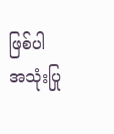ဖြစ်ပါ အသုံးပြု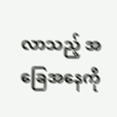လာသည့် အခြေအနေကို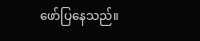ဖော်ပြနေသည်။